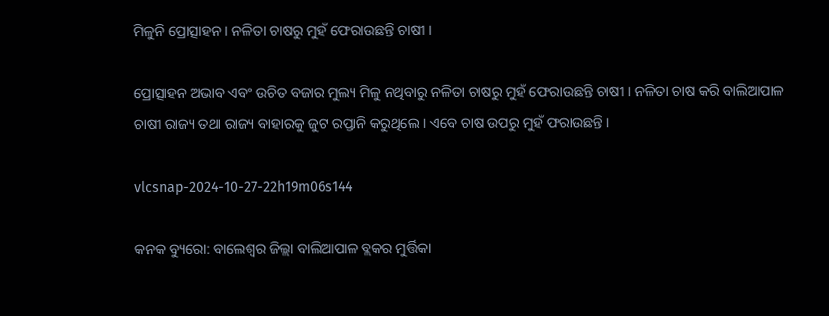ମିଳୁନି ପ୍ରୋତ୍ସାହନ । ନଳିତା ଚାଷରୁ ମୁହଁ ଫେରାଉଛନ୍ତି ଚାଷୀ ।

ପ୍ରୋତ୍ସାହନ ଅଭାବ ଏବଂ ଉଚିତ ବଜାର ମୁଲ୍ୟ ମିଳୁ ନଥିବାରୁ ନଳିତା ଚାଷରୁ ମୁହଁ ଫେରାଉଛନ୍ତି ଚାଷୀ । ନଳିତା ଚାଷ କରି ବାଲିଆପାଳ ଚାଷୀ ରାଜ୍ୟ ତଥା ରାଜ୍ୟ ବାହାରକୁ ଜୁଟ ରପ୍ତାନି କରୁଥିଲେ । ଏବେ ଚାଷ ଉପରୁ ମୁହଁ ଫରାଉଛନ୍ତି ।

vlcsnap-2024-10-27-22h19m06s144

କନକ ବ୍ୟୁରୋ: ବାଲେଶ୍ୱର ଜିଲ୍ଲା ବାଲିଆପାଳ ବ୍ଲକର ମୁର୍ତ୍ତିକା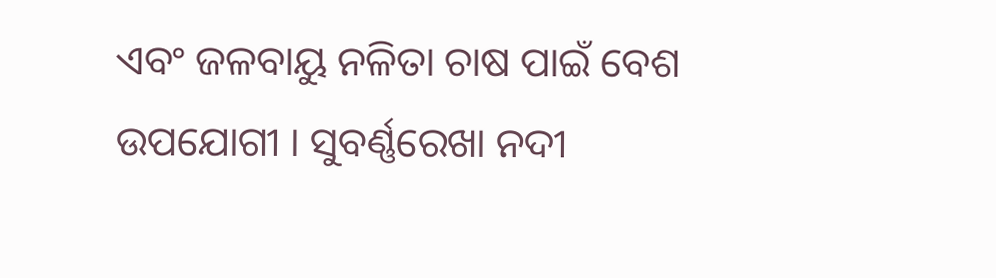ଏବଂ ଜଳବାୟୁ ନଳିତା ଚାଷ ପାଇଁ ବେଶ ଉପଯୋଗୀ । ସୁବର୍ଣ୍ଣରେଖା ନଦୀ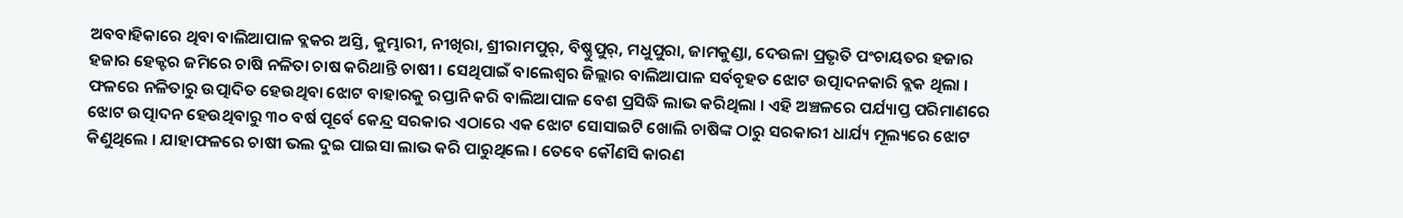ଅବବାହିକାରେ ଥିବା ବାଲିଆପାଳ ବ୍ଲକର ଅସ୍ତି, କୁମ୍ଭାରୀ, ନୀଖିରା, ଶ୍ରୀରାମପୁର୍, ବିଷ୍ଣୁପୁର୍, ମଧୁପୁରା, ଜାମକୁଣ୍ଡା, ଦେଉଳା ପ୍ରଭୃତି ପଂଚାୟତର ହଜାର ହଜାର ହେକ୍ଟର ଜମିରେ ଚାଷି ନଳିତା ଚାଷ କରିଥାନ୍ତି ଚାଷୀ । ସେଥିପାଇଁ ବାଲେଶ୍ୱର ଜିଲ୍ଲାର ବାଲିଆପାଳ ସର୍ବବୃହତ ଝୋଟ ଉତ୍ପାଦନକାରି ବ୍ଲକ ଥିଲା । ଫଳରେ ନଳିତାରୁ ଉତ୍ପାଦିତ ହେଉଥିବା ଝୋଟ ବାହାରକୁ ରପ୍ତାନି କରି ବାଲିଆପାଳ ବେଶ ପ୍ରସିଦ୍ଧି ଲାଭ କରିଥିଲା । ଏହି ଅଞ୍ଚଳରେ ପର୍ଯ୍ୟାପ୍ତ ପରିମାଣରେ ଝୋଟ ଉତ୍ପାଦନ ହେଉଥିବାରୁ ୩୦ ବର୍ଷ ପୂର୍ବେ କେନ୍ଦ୍ର ସରକାର ଏଠାରେ ଏକ ଝୋଟ ସୋସାଇଟି ଖୋଲି ଚାଷିଙ୍କ ଠାରୁ ସରକାରୀ ଧାର୍ଯ୍ୟ ମୂଲ୍ୟରେ ଝୋଟ କିଣୁଥିଲେ । ଯାହାଫଳରେ ଚାଷୀ ଭଲ ଦୁଇ ପାଇସା ଲାଭ କରି ପାରୁଥିଲେ । ତେବେ କୌଣସି କାରଣ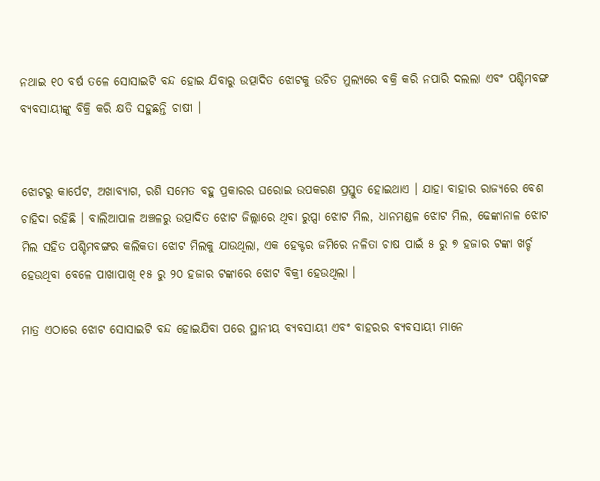ନଥାଇ ୧୦ ବର୍ଷ ତଳେ ସୋସାଇଟି ବନ୍ଦ ହୋଇ ଯିବାରୁ ଉତ୍ପାଦିତ ଝୋଟକୁ ଉଚିତ ମୁଲ୍ୟରେ ବକ୍ରି କରି ନପାରି ଦଲଲା ଏବଂ ପଶ୍ଚିମବଙ୍ଗ ବ୍ୟବସାୟୀଙ୍କୁ ବିକ୍ରି କରି କ୍ଷତି ସହୁଛନ୍ତି ଚାଷୀ ।


ଝୋଟରୁ କାର୍ପେଟ, ଅଖାବ୍ୟାଗ, ରଶି ସମେତ ବହୁ ପ୍ରକାରର ଘରୋଇ ଉପକରଣ ପ୍ରସ୍ତୁତ ହୋଇଥାଏ । ଯାହା ବାହାର ରାଜ୍ୟରେ ବେଶ ଚାହିଦା ରହିଛି । ବାଲିଆପାଳ ଅଞ୍ଚଳରୁ ଉତ୍ପାଦିତ ଝୋଟ ଜିଲ୍ଲାରେ ଥିବା ରୁପ୍ସା ଝୋଟ ମିଲ, ଧାନମଣ୍ଡଳ ଝୋଟ ମିଲ, ଢେଙ୍କାନାଳ ଝୋଟ ମିଲ ସହିତ ପଶ୍ଚିମବଙ୍ଗର କଲିକତା ଝୋଟ ମିଲକୁ ଯାଉଥିଲା, ଏକ ହେକ୍ଟର ଜମିରେ ନଳିତା ଚାଷ ପାଇଁ ୫ ରୁ ୭ ହଜାର ଟଙ୍କା ଖର୍ଚ୍ଚ ହେଉଥିବା ବେଳେ ପାଖାପାଖି ୧୫ ରୁ ୨୦ ହଜାର ଟଙ୍କାରେ ଝୋଟ ବିକ୍ରୀ ହେଉଥିଲା ।

ମାତ୍ର ଏଠାରେ ଝୋଟ ସୋସାଇଟି ବନ୍ଦ ହୋଇଯିବା ପରେ ସ୍ଥାନୀୟ ବ୍ୟବସାୟୀ ଏବଂ ବାହରର ବ୍ୟବସାୟୀ ମାନେ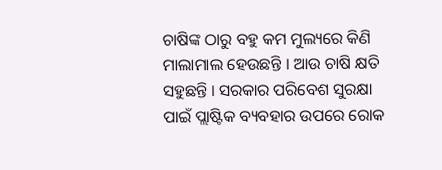ଚାଷିଙ୍କ ଠାରୁ ବହୁ କମ ମୁଲ୍ୟରେ କିଣି ମାଲାମାଲ ହେଉଛନ୍ତି । ଆଉ ଚାଷି କ୍ଷତି ସହୁଛନ୍ତି । ସରକାର ପରିବେଶ ସୁରକ୍ଷା ପାଇଁ ପ୍ଲାଷ୍ଟିକ ବ୍ୟବହାର ଉପରେ ରୋକ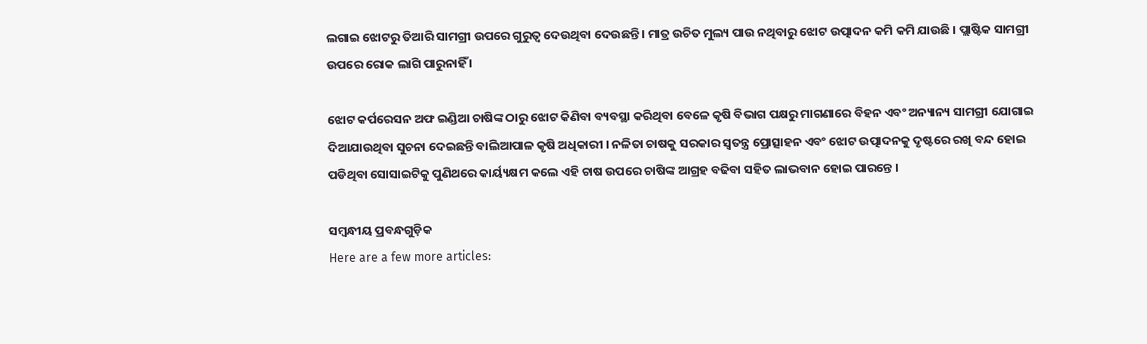ଲଗାଇ ଝୋଟରୁ ତିଆରି ସାମଗ୍ରୀ ଉପରେ ଗୁରୁତ୍ୱ ଦେଉଥିବା ଦେଉଛନ୍ତି । ମାତ୍ର ଉଚିତ ମୁଲ୍ୟ ପାଉ ନଥିବାରୁ ଝୋଟ ଉତ୍ପାଦନ କମି କମି ଯାଉଛି । ପ୍ଲାଷ୍ଟିକ ସାମଗ୍ରୀ ଉପରେ ରୋକ ଲାଗି ପାରୁନାହିଁ ।

ଝୋଟ କର୍ପରେସନ ଅଫ ଇଣ୍ଡିଆ ଚାଷିଙ୍କ ଠାରୁ ଝୋଟ କିଣିବା ବ୍ୟବସ୍ଥା କରିଥିବା ବେଳେ କୃଷି ବିଭାଗ ପକ୍ଷରୁ ମାଗଣାରେ ବିହନ ଏବଂ ଅନ୍ୟାନ୍ୟ ସାମଗ୍ରୀ ଯୋଗାଇ ଦିଆଯାଉଥିବା ସୁଚନା ଦେଇଛନ୍ତି ବାଲିଆପାଳ କୃଷି ଅଧିକାରୀ । ନଳିତା ଚାଷକୁ ସରକାର ସ୍ୱତନ୍ତ୍ର ପ୍ରୋତ୍ସାହନ ଏବଂ ଝୋଟ ଉତ୍ପାଦନକୁ ଦୃଷ୍ଟରେ ରଖି ବନ୍ଦ ହୋଇ ପଡିଥିବା ସୋସାଇଟିକୁ ପୁଣିଥରେ କାର୍ୟ୍ୟକ୍ଷମ କଲେ ଏହି ଚାଷ ଉପରେ ଚାଷିଙ୍କ ଆଗ୍ରହ ବଢିବା ସହିତ ଲାଭବାନ ହୋଇ ପାରନ୍ତେ ।

ସମ୍ବନ୍ଧୀୟ ପ୍ରବନ୍ଧଗୁଡ଼ିକ
Here are a few more articles: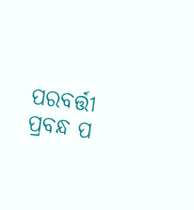ପରବର୍ତ୍ତୀ ପ୍ରବନ୍ଧ ପ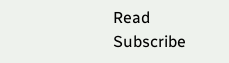Read
Subscribe